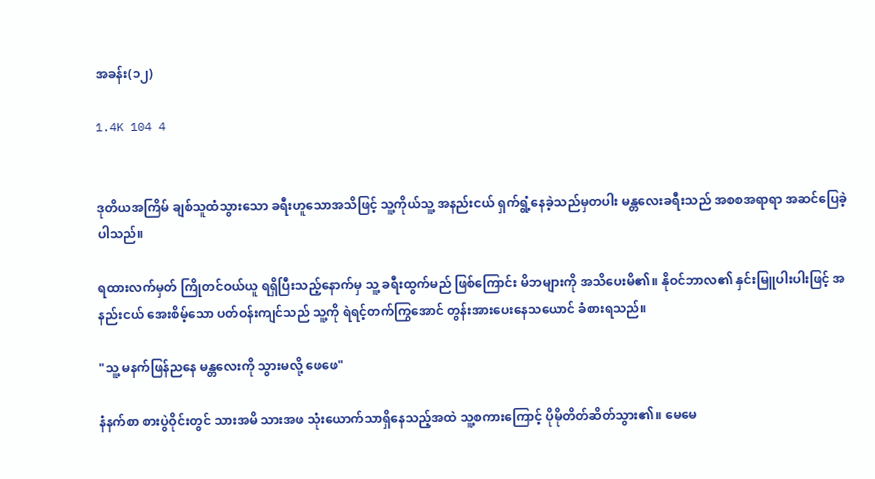အခန်း(၁၂)

1.4K 104 4


ဒုတိယအကြိမ် ချစ်သူထံသွားသော ခရီးဟူသောအသိဖြင့် သူ့ကိုယ်သူ့ အနည်းငယ် ရှက်ရွံ့နေခဲ့သည်မှတပါး မန္တလေးခရီးသည် အစစအရာရာ အဆင်ပြေခဲ့ပါသည်။

ရထားလက်မှတ် ကြိုတင်ဝယ်ယူ ရရှိပြီးသည့်နောက်မှ သူ့ ခရီးထွက်မည် ဖြစ်ကြောင်း မိဘများကို အသိပေးမိ၏။ နိုဝင်ဘာလ၏ နှင်းမြူပါးပါးဖြင့် အနည်းငယ် အေးစိမ့်သော ပတ်ဝန်းကျင်သည် သူ့ကို ရဲရင့်တက်ကြွအောင် တွန်းအားပေးနေသယောင် ခံစားရသည်။

"သူ့ မနက်ဖြန်ညနေ မန္တလေးကို သွားမလို့ ဖေဖေ"

နံနက်စာ စားပွဲဝိုင်းတွင် သားအမိ သားအဖ သုံးယောက်သာရှိနေသည့်အထဲ သူ့စကားကြောင့် ပိုမိုတိတ်ဆိတ်သွား၏။ မေမေ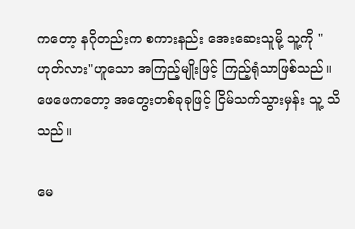ကတော့ နဂိုတည်းက စကားနည်း အေးဆေးသူမို့ သူ့ကို "ဟုတ်လား"ဟူသော အကြည့်မျိုးဖြင့် ကြည့်ရုံသာဖြစ်သည်။ ဖေဖေကတော့ အတွေးတစ်ခုခုဖြင့် ငြိမ်သက်သွားမှန်း သူ့ သိသည်။

မေ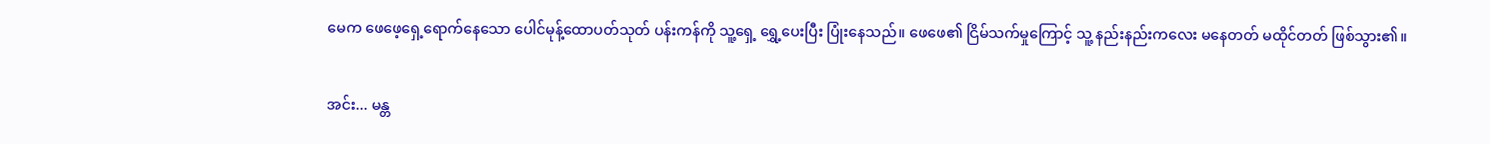မေက ဖေဖေ့ရှေ့ရောက်နေသော ပေါင်မုန့်ထောပတ်သုတ် ပန်းကန်ကို သူ့ရှေ့ ရွှေ့ပေးပြီး ပြုံးနေသည်။ ဖေဖေ၏ ငြိမ်သက်မှုကြောင့် သူ့ နည်းနည်းကလေး မနေတတ် မထိုင်တတ် ဖြစ်သွား၏။

အင်း... မန္တ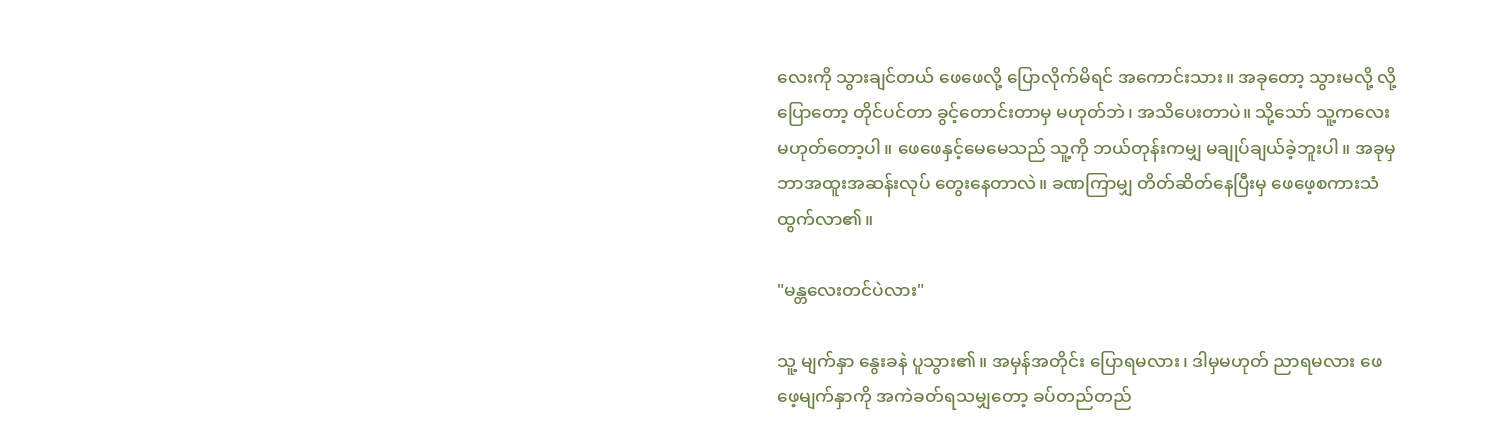လေးကို သွားချင်တယ် ဖေဖေလို့ ပြောလိုက်မိရင် အကောင်းသား။ အခုတော့ သွားမလို့ လို့ ပြောတော့ တိုင်ပင်တာ ခွင့်တောင်းတာမှ မဟုတ်ဘဲ၊ အသိပေးတာပဲ။ သို့သော် သူ့ကလေး မဟုတ်တော့ပါ။ ဖေဖေနှင့်မေမေသည် သူ့ကို ဘယ်တုန်းကမျှ မချုပ်ချယ်ခဲ့ဘူးပါ။ အခုမှ ဘာအထူးအဆန်းလုပ် တွေးနေတာလဲ။ ခဏကြာမျှ တိတ်ဆိတ်နေပြီးမှ ဖေဖေ့စကားသံ ထွက်လာ၏။

"မန္တလေးတင်ပဲလား"

သူ့ မျက်နှာ နွေးခနဲ ပူသွား၏။ အမှန်အတိုင်း ပြောရမလား၊ ဒါမှမဟုတ် ညာရမလား ဖေဖေ့မျက်နှာကို အကဲခတ်ရသမျှတော့ ခပ်တည်တည်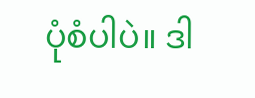ပုံစံပါပဲ။ ဒါ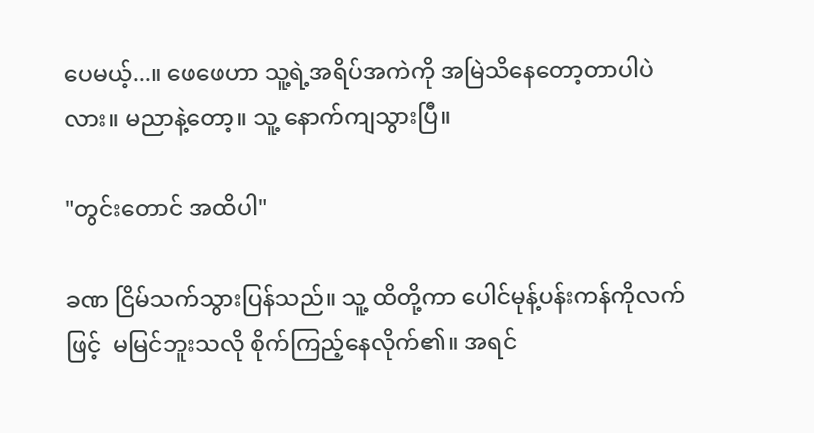ပေမယ့်...။ ဖေဖေဟာ သူ့ရဲ့အရိပ်အကဲကို အမြဲသိနေတော့တာပါပဲလား။ မညာနဲ့တော့။ သူ့ နောက်ကျသွားပြီ။

"တွင်းတောင် အထိပါ"

ခဏ ငြိမ်သက်သွားပြန်သည်။ သူ့ ထိတို့ကာ ပေါင်မုန့်ပန်းကန်ကိုလက်ဖြင့်  မမြင်ဘူးသလို စိုက်ကြည့်နေလိုက်၏။ အရင်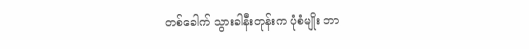တစ်ခေါက် သွားခါနီးတုန်းက ပုံစံမျိုး ဘာ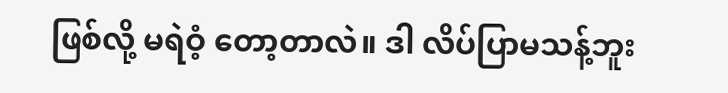ဖြစ်လို့ မရဲဝံ့ တော့တာလဲ။ ဒါ လိပ်ပြာမသန့်ဘူး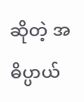ဆိုတဲ့ အဓိပ္ပာယ်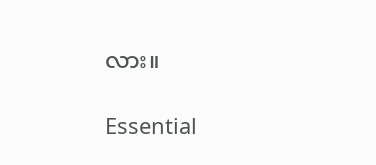လား။

Essential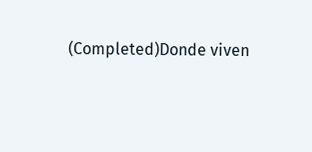(Completed)Donde viven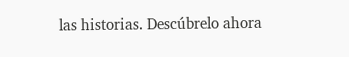las historias. Descúbrelo ahora